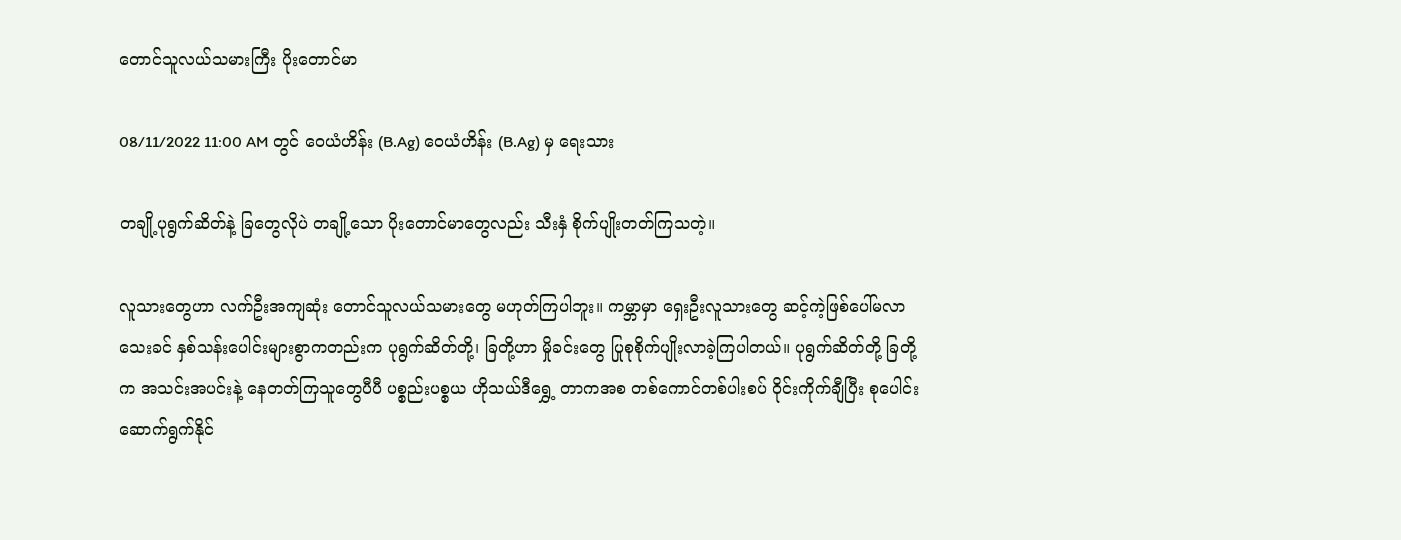တောင်သူလယ်သမားကြီး ပိုးတောင်မာ

08/11/2022 11:00 AM တွင် ဝေယံဟိန်း (B.Ag) ဝေယံဟိန်း (B.Ag) မှ ရေးသား

တချို့ပုရွက်ဆိတ်နဲ့ ခြ‌တွေလိုပဲ တချို့သော ပိုးတောင်မာတွေလည်း သီးနှံ စိုက်ပျိုးတတ်ကြသတဲ့။

လူသားတွေဟာ လက်ဦးအကျဆုံး တောင်သူလယ်သမားတွေ မဟုတ်ကြပါဘူး။ ကမ္ဘာမှာ ရှေးဦးလူသားတွေ ဆင့်ကဲ့ဖြစ်ပေါ်မလာသေးခင် နှစ်သန်းပေါင်းများစွာကတည်းက ပုရွက်ဆိတ်တို့၊ ခြတို့ဟာ မှိုခင်းတွေ ပြုစုစိုက်ပျိုးလာခဲ့ကြပါတယ်။ ပုရွက်ဆိတ်တို့ ခြတို့က‌ အသင်းအပင်းနဲ့ နေတတ်ကြသူတွေပီပီ ပစ္စည်းပစ္စယ ဟိုသယ်ဒီရွှေ့ တာကအစ တစ်ကောင်တစ်ပါးစပ် ဝိုင်းကိုက်ချီပြီး စုပေါင်းဆောက်ရွက်နိုင်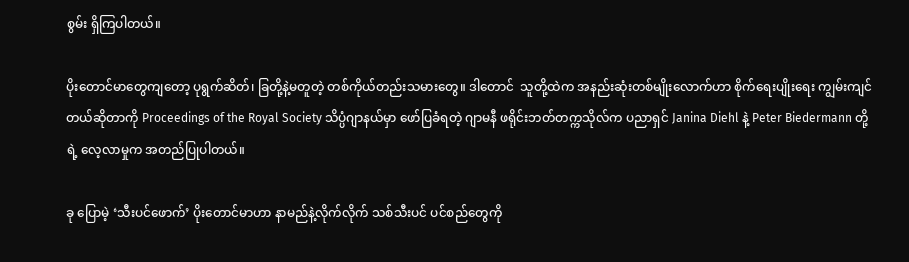စွမ်း ရှိကြပါတယ်။

ပိုးတောင်မာတွေကျတော့ ပုရွက်ဆိတ်၊ ခြတို့နဲ့မတူတဲ့ တစ်ကိုယ်တည်းသမားတွေ။ ဒါတောင်  သူတို့ထဲက အနည်းဆုံးတစ်မျိုးလောက်ဟာ စိုက်ရေးပျိုးရေး ကျွမ်းကျင်တယ်ဆိုတာကို Proceedings of the Royal Society သိပ္ပံဂျာနယ်မှာ ဖော်ပြခံရတဲ့ ဂျာမနီ ဖရိုင်းဘတ်တက္ကသိုလ်က ပညာရှင် Janina Diehl နဲ့ Peter Biedermann တို့ရဲ့ လေ့လာမှုက အတည်ပြုပါတယ်။

ခု ပြောမဲ့ ‘သီးပင်ဖောက်’ ပိုးတောင်မာဟာ နာမည်နဲ့လိုက်လိုက် သစ်သီးပင် ပင်စည်တွေကို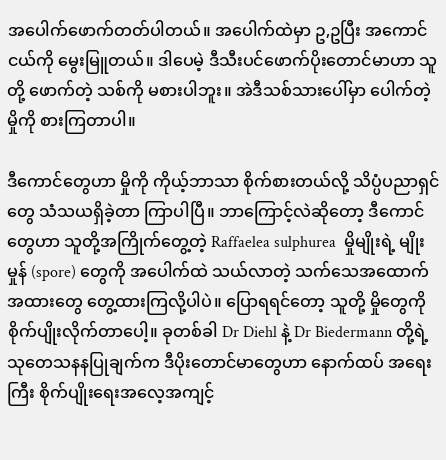အပေါက်ဖောက်တတ်ပါတယ်။ အပေါက်ထဲမှာ ဥ,ဥပြီး အကောင်ငယ်ကို မွေးမြူတယ်။ ဒါပေမဲ့ ဒီသီးပင်ဖောက်ပိုးတောင်မာဟာ သူတို့ ဖောက်တဲ့ သစ်ကို မစားပါဘူး။ အဲဒီသစ်သားပေါ်မှာ ပေါက်တဲ့ မှိုကို စားကြတာပါ။

ဒီကောင်တွေဟာ မှိုကို ကိုယ့်ဘာသာ စိုက်စားတယ်လို့ သိပ္ပံပညာရှင်တွေ သံသယရှိခဲ့တာ ကြာပါပြီ။ ဘာကြောင့်လဲဆိုတော့ ဒီကောင်တွေဟာ သူတို့အကြိုက်တွေ့တဲ့ Raffaelea sulphurea  မှိုမျိုးရဲ့ မျိုးမှုန် (spore) တွေကို အပေါက်ထဲ သယ်လာတဲ့ သက်သေအထောက်အထား‌တွေ တွေ့ထားကြလို့ပါပဲ။ ပြောရရင်တော့ သူတို့ မှိုတွေကို စိုက်ပျိုးလိုက်တာပေါ့။ ခုတစ်ခါ Dr Diehl နဲ့ Dr Biedermann တို့ရဲ့ သုတေသနနပြုချက်က ဒီပိုးတောင်မာတွေဟာ နောက်ထပ် အရေးကြီး စိုက်ပျိုးရေးအလေ့အကျင့်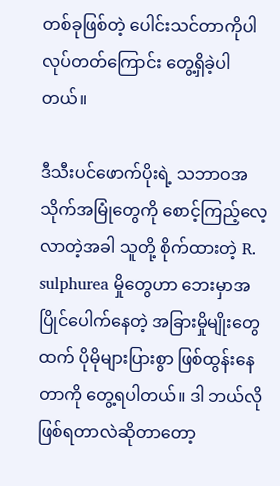တစ်ခုဖြစ်တဲ့ ပေါင်းသင်တာကိုပါ လုပ်တတ်ကြောင်း တွေ့ရှိခဲ့ပါတယ်။

ဒီသီးပင်ဖောက်ပိုးရဲ့ သဘာဝအသိုက်အမြုံတွေကို စောင့်ကြည့်လေ့လာတဲ့အခါ သူတို့ စိုက်ထားတဲ့ R. sulphurea မှိုတွေဟာ ဘေးမှာအပြိုင်‌ပေါက်နေတဲ့ အခြားမှိုမျိုးတွေထက် ပိုမိုများပြားစွာ ဖြစ်ထွန်းနေတာကို တွေ့ရပါတယ်။ ဒါ ဘယ်လိုဖြစ်ရတာလဲဆိုတာတော့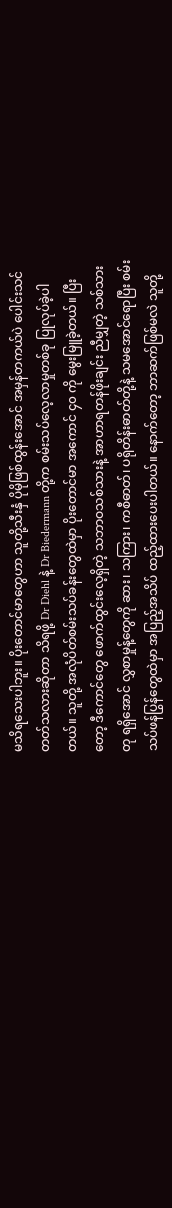မသိရသေးပါဘူး။ ပိုးတောင်မာတွေဟာ သူတို့သီးနှံ ပိုမိုဖြစ်ထွန်းအောင် အမှန်တကယ်ပဲ ပေါင်းသင်တတ်သလားဆိုတာ သိရဖို့ Dr Diehl နဲ့ Dr Biedermann တို့က စမ်းသပ်လေ့လာမှုတစ်ခု ပြုလုပ်ခဲ့ပါတယ်။ သူတို့ အလုံပိတ်စမ်းသပ်ခန်းတွေထဲမှာ ပိုးတောင်မာ အကောင် ၄၀ ကို မွေးမြူခဲ့တယ်။ ပြီးတော့ ဒီကောင်တွေ ဖောက်ထွင်းလေ့ရှိတဲ့ သဘာဝသစ်သားနဲ့ အာဟာရတန်ဖိုးချင်း ညီမျှတဲ့ သစ်သားတု ရရှိအောင် လွှစာမှုန့်တွေကို ဆား၊ သကြား၊ ကစီဓာတ်၊ ပရိုတိန်းဓာတ်တို့နဲ့ သမအောင်ရောပြီး စမ်းသပ်ဖန်ပြွန်တွေထဲမှာ အပြည့်အသိပ် ထည့်ထား‌ပေးပါတယ်။ နောက်တော့ ဘာဆက်ဖြစ်မလဲ သူတို့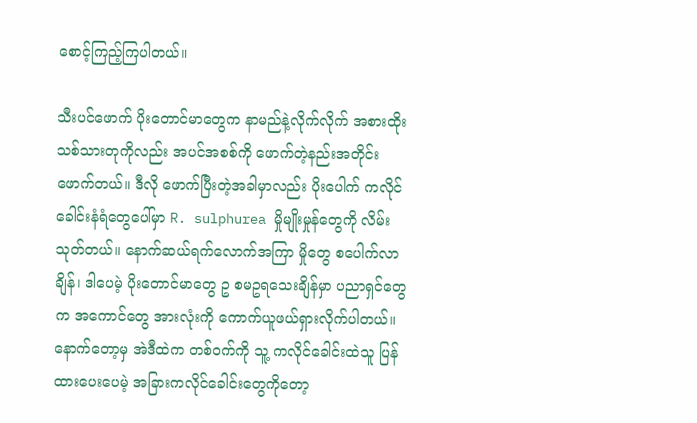စောင့်ကြည့်ကြပါတယ်။

သီးပင်ဖောက် ပိုးတောင်မာတွေက နာမည်နဲ့လိုက်လိုက် အစားထိုးသစ်သားတုကိုလည်း အပင်အစစ်ကို ဖောက်တဲ့နည်းအတိုင်း ဖောက်တယ်။ ဒီလို ဖောက်ပြီးတဲ့အခါမှာလည်း ပိုးပေါက် ကလိုင်ခေါင်းနံရံတွေပေါ်မှာ R. sulphurea မှိုမျိုးမှုန်တွေကို လိမ်းသုတ်တယ်။ နောက်ဆယ်ရက်လောက်အကြာ မှိုတွေ စပေါက်လာချိန်၊ ဒါပေမဲ့ ပိုးတောင်မာတွေ ဥ စမဥရသေးချိန်မှာ ပညာရှင်တွေက အ‌ကောင်တွေ အားလုံးကို ကောက်ယူဖယ်ရှားလိုက်ပါတယ်။ နောက်တော့မှ အဲဒီထဲက တစ်ဝက်ကို သူ့ ကလိုင်‌ခေါင်းထဲသူ ပြန်ထားပေးပေမဲ့ အခြားကလိုင်ခေါင်းတွေကိုတော့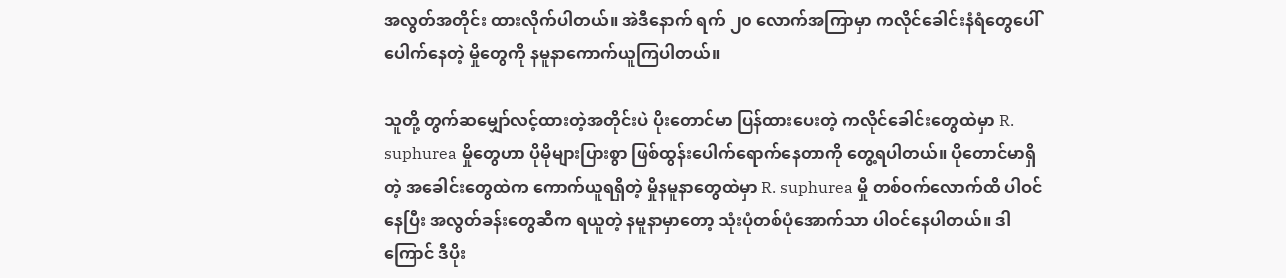အလွတ်အတိုင်း ထားလိုက်ပါတယ်။ အဲဒီနောက် ရက် ၂၀ လောက်အကြာမှာ ကလိုင်ခေါင်းနံရံတွေပေါ် ပေါက်နေတဲ့ မှိုတွေကို နမူနာကောက်ယူကြပါတယ်။

သူတို့ တွက်ဆမျှော်လင့်ထားတဲ့အတိုင်းပဲ ပိုးတောင်မာ ပြန်ထားပေးတဲ့ ကလိုင်ခေါင်းတွေထဲမှာ R. suphurea မှိုတွေဟာ ပိုမိုများပြားစွာ ဖြစ်ထွန်းပေါက်ရောက်နေတာကို တွေ့ရပါတယ်။ ပိုတောင်မာရှိတဲ့ အခေါင်းတွေထဲက ကောက်ယူရရှိတဲ့ မှိုနမူနာတွေထဲမှာ R. suphurea မှို တစ်ဝက်လောက်ထိ ပါဝင်နေပြီး အလွတ်ခန်းတွေဆီက ရယူတဲ့ နမူနာမှာတော့ သုံးပုံတစ်ပုံအောက်သာ ပါဝင်နေပါတယ်။ ဒါကြောင် ဒီပိုး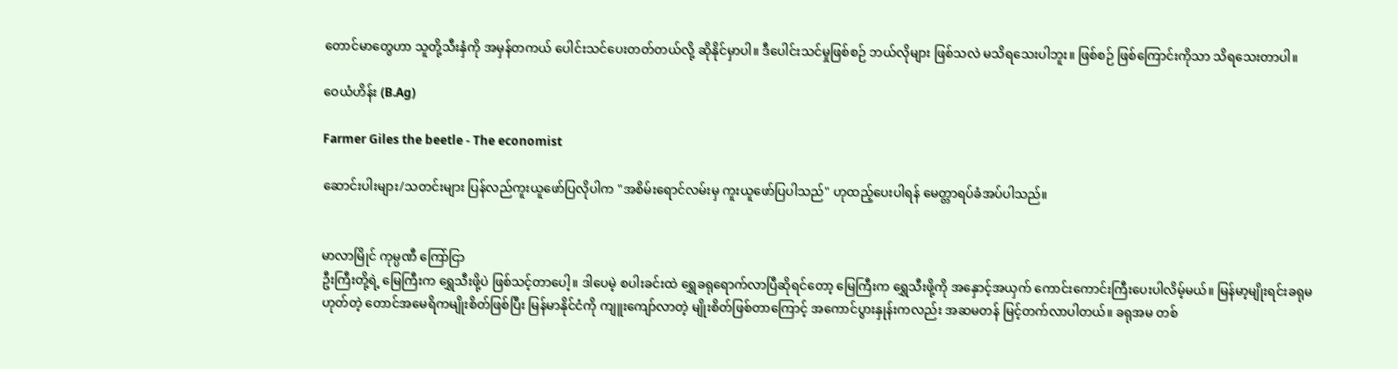တောင်မာတွေဟာ သူတို့သီးနှံကို အမှန်တကယ် ပေါင်းသင်ပေးတတ်တယ်လို့ ဆိုနိုင်မှာပါ။ ဒီပေါင်းသင်မှုဖြစ်စဉ် ဘယ်လိုများ ဖြစ်သလဲ မသိရသေးပါဘူး။ ဖြစ်စဉ် ဖြစ်ကြောင်းကိုသာ သိရသေးတာပါ။

ဝေယံဟိန်း (B.Ag)

Farmer Giles the beetle - The economist

ဆောင်းပါးများ/သတင်းများ ပြန်လည်ကူးယူဖော်ပြလိုပါက "အစိမ်းရောင်လမ်းမှ ကူးယူဖော်ပြပါသည်" ဟုထည့်ပေးပါရန် မေတ္တာရပ်ခံအပ်ပါသည်။


မာလာမြိုင် ကုမ္ပဏီ ကြော်ငြာ
ဦးကြီးတို့ရဲ့ မြေကြီးက ရွှေသီးဖို့ပဲ ဖြစ်သင့်တာပေါ့။ ဒါပေမဲ့ စပါးခင်းထဲ ရွှေခရုရောက်လာပြီဆိုရင်တော့ မြေကြီးက ရွှေသီးဖို့ကို အနှောင့်အယှက် ကောင်းကောင်းကြီးပေးပါလိမ့်မယ်။ မြန်မာ့မျိုးရင်းခရုမဟုတ်တဲ့ တောင်အမေရိကမျိုးစိတ်ဖြစ်ပြီး မြန်မာနိုင်ငံကို ကျူးကျော်လာတဲ့ မျိုးစိတ်ဖြစ်တာကြောင့် အကောင်ပွားနှုန်းကလည်း အဆမတန် မြင့်တက်လာပါတယ်။ ခရုအမ တစ်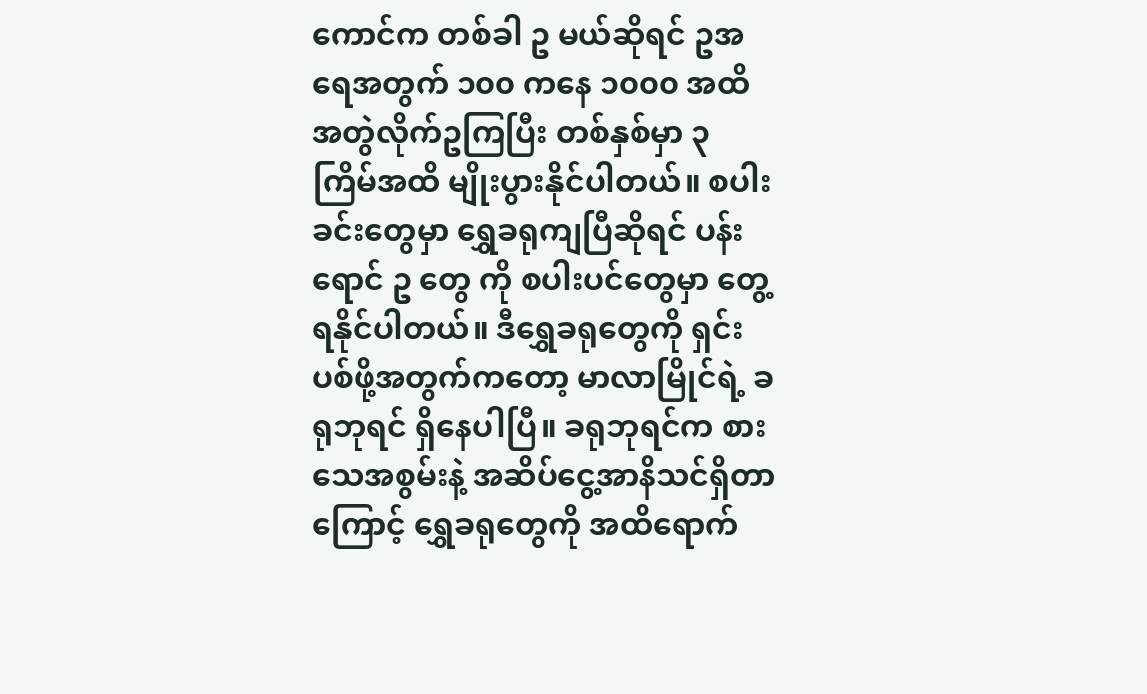ကောင်က တစ်ခါ ဥ မယ်ဆိုရင် ဥအရေအတွက် ၁၀၀ ကနေ ၁၀၀၀ အထိ အတွဲလိုက်ဥကြပြီး တစ်နှစ်မှာ ၃ ကြိမ်အထိ မျိုးပွားနိုင်ပါတယ်။ စပါးခင်းတွေမှာ ရွှေခရုကျပြီဆိုရင် ပန်းရောင် ဥ တွေ ကို စပါးပင်တွေမှာ တွေ့ရနိုင်ပါတယ်။ ဒီရွှေခရုတွေကို ရှင်းပစ်ဖို့အတွက်ကတော့ မာလာမြိုင်ရဲ့ ခရုဘုရင် ရှိနေပါပြီ။ ခရုဘုရင်က စားသေအစွမ်းနဲ့ အဆိပ်ငွေ့အာနိသင်ရှိတာကြောင့် ရွှေခရုတွေကို အထိရောက်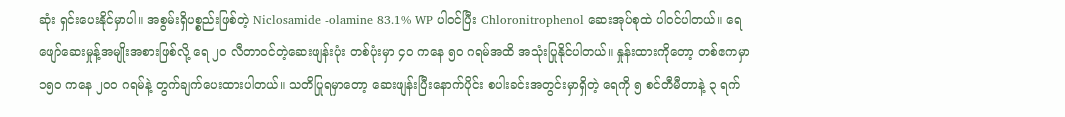ဆုံး ရှင်းပေးနိုင်မှာပါ။ အစွမ်းရှိပစ္စည်းဖြစ်တဲ့ Niclosamide -olamine 83.1% WP ပါဝင်ပြီး Chloronitrophenol ဆေးအုပ်စုထဲ ပါဝင်ပါတယ်။ ရေဖျော်ဆေးမှုန့်အမျိုးအစားဖြစ်လို့ ရေ ၂၀ လီတာဝင်တဲ့ဆေးဖျန်းပုံး တစ်ပုံးမှာ ၄၀ ကနေ ၅၀ ဂရမ်အထိ အသုံးပြုနိုင်ပါတယ်။ နှုန်းထားကိုတော့ တစ်ဧကမှာ ၁၅၀ ကနေ ၂၀၀ ဂရမ်နဲ့ တွက်ချက်ပေးထားပါတယ်။ သတိပြုရမှာတော့ ဆေးဖျန်းပြီးနောက်ပိုင်း စပါးခင်းအတွင်းမှာရှိတဲ့ ရေကို ၅ စင်တီမီတာနဲ့ ၃ ရက်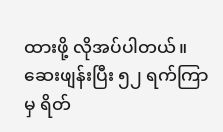ထားဖို့ လိုအပ်ပါတယ်။ ဆေးဖျန်းပြီး ၅၂ ရက်ကြာမှ ရိတ်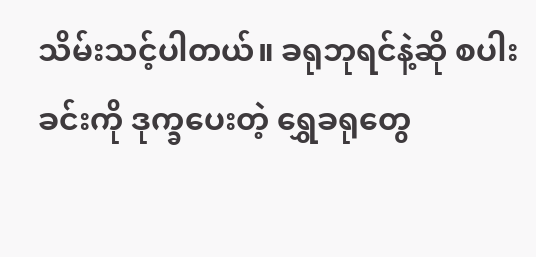သိမ်းသင့်ပါတယ်။ ခရုဘုရင်နဲ့ဆို စပါးခင်းကို ဒုက္ခပေးတဲ့ ရွှေခရုတွေ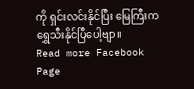ကို ရှင်းလင်းနိုင်ပြီး မြေကြီးက ရွှေသီးနိုင်ပြီပေါ့ဗျာ။
Read more Facebook Page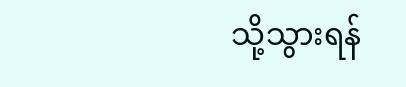သို့သွားရန်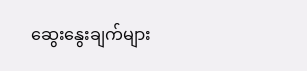ဆွေးနွေးချက်များ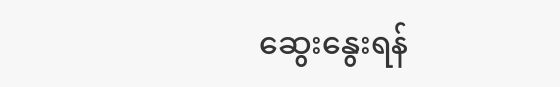ဆွေးနွေးရန်